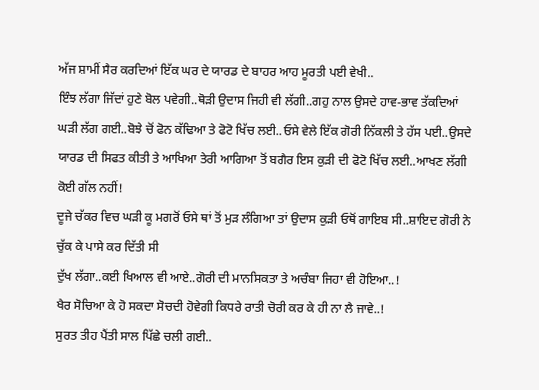ਅੱਜ ਸ਼ਾਮੀਂ ਸੈਰ ਕਰਦਿਆਂ ਇੱਕ ਘਰ ਦੇ ਯਾਰਡ ਦੇ ਬਾਹਰ ਆਹ ਮੂਰਤੀ ਪਈ ਵੇਖੀ..
ਇੰਝ ਲੱਗਾ ਜਿੱਦਾਂ ਹੁਣੇ ਬੋਲ ਪਵੇਗੀ..ਥੋੜੀ ਉਦਾਸ ਜਿਹੀ ਵੀ ਲੱਗੀ..ਗਹੁ ਨਾਲ ਉਸਦੇ ਹਾਵ-ਭਾਵ ਤੱਕਦਿਆਂ ਘੜੀ ਲੱਗ ਗਈ..ਬੋਝੇ ਚੋਂ ਫੋਨ ਕੱਢਿਆ ਤੇ ਫੋਟੋ ਖਿੱਚ ਲਈ..ਓਸੇ ਵੇਲੇ ਇੱਕ ਗੋਰੀ ਨਿੱਕਲੀ ਤੇ ਹੱਸ ਪਈ..ਉਸਦੇ ਯਾਰਡ ਦੀ ਸਿਫਤ ਕੀਤੀ ਤੇ ਆਖਿਆ ਤੇਰੀ ਆਗਿਆ ਤੋਂ ਬਗੈਰ ਇਸ ਕੁੜੀ ਦੀ ਫੋਟੋ ਖਿੱਚ ਲਈ..ਆਖਣ ਲੱਗੀ ਕੋਈ ਗੱਲ ਨਹੀਂ!
ਦੂਜੇ ਚੱਕਰ ਵਿਚ ਘੜੀ ਕੂ ਮਗਰੋਂ ਓਸੇ ਥਾਂ ਤੋਂ ਮੁੜ ਲੰਗਿਆ ਤਾਂ ਉਦਾਸ ਕੁੜੀ ਓਥੋਂ ਗਾਇਬ ਸੀ..ਸ਼ਾਇਦ ਗੋਰੀ ਨੇ ਚੁੱਕ ਕੇ ਪਾਸੇ ਕਰ ਦਿੱਤੀ ਸੀ
ਦੁੱਖ ਲੱਗਾ..ਕਈ ਖਿਆਲ ਵੀ ਆਏ..ਗੋਰੀ ਦੀ ਮਾਨਸਿਕਤਾ ਤੇ ਅਚੰਬਾ ਜਿਹਾ ਵੀ ਹੋਇਆ..!
ਖੈਰ ਸੋਚਿਆ ਕੇ ਹੋ ਸਕਦਾ ਸੋਚਦੀ ਹੋਵੇਗੀ ਕਿਧਰੇ ਰਾਤੀ ਚੋਰੀ ਕਰ ਕੇ ਹੀ ਨਾ ਲੈ ਜਾਵੇ..!
ਸੁਰਤ ਤੀਹ ਪੈਂਤੀ ਸਾਲ ਪਿੱਛੇ ਚਲੀ ਗਈ..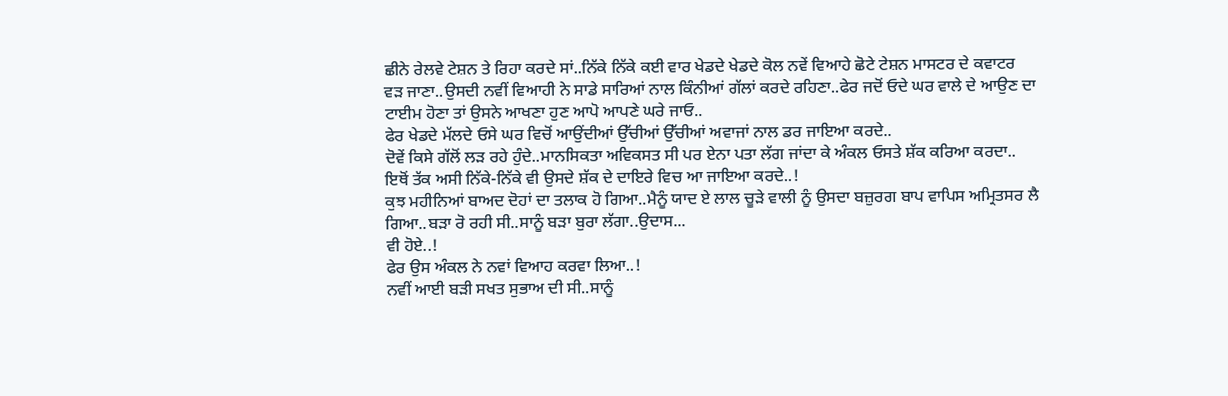ਛੀਨੇ ਰੇਲਵੇ ਟੇਸ਼ਨ ਤੇ ਰਿਹਾ ਕਰਦੇ ਸਾਂ..ਨਿੱਕੇ ਨਿੱਕੇ ਕਈ ਵਾਰ ਖੇਡਦੇ ਖੇਡਦੇ ਕੋਲ ਨਵੇਂ ਵਿਆਹੇ ਛੋਟੇ ਟੇਸ਼ਨ ਮਾਸਟਰ ਦੇ ਕਵਾਟਰ ਵੜ ਜਾਣਾ..ਉਸਦੀ ਨਵੀਂ ਵਿਆਹੀ ਨੇ ਸਾਡੇ ਸਾਰਿਆਂ ਨਾਲ ਕਿੰਨੀਆਂ ਗੱਲਾਂ ਕਰਦੇ ਰਹਿਣਾ..ਫੇਰ ਜਦੋਂ ਓਦੇ ਘਰ ਵਾਲੇ ਦੇ ਆਉਣ ਦਾ ਟਾਈਮ ਹੋਣਾ ਤਾਂ ਉਸਨੇ ਆਖਣਾ ਹੁਣ ਆਪੋ ਆਪਣੇ ਘਰੇ ਜਾਓ..
ਫੇਰ ਖੇਡਦੇ ਮੱਲਦੇ ਓਸੇ ਘਰ ਵਿਚੋਂ ਆਉਂਦੀਆਂ ਉੱਚੀਆਂ ਉੱਚੀਆਂ ਅਵਾਜਾਂ ਨਾਲ ਡਰ ਜਾਇਆ ਕਰਦੇ..
ਦੋਵੇਂ ਕਿਸੇ ਗੱਲੋਂ ਲੜ ਰਹੇ ਹੁੰਦੇ..ਮਾਨਸਿਕਤਾ ਅਵਿਕਸਤ ਸੀ ਪਰ ਏਨਾ ਪਤਾ ਲੱਗ ਜਾਂਦਾ ਕੇ ਅੰਕਲ ਓਸਤੇ ਸ਼ੱਕ ਕਰਿਆ ਕਰਦਾ..
ਇਥੋਂ ਤੱਕ ਅਸੀ ਨਿੱਕੇ-ਨਿੱਕੇ ਵੀ ਉਸਦੇ ਸ਼ੱਕ ਦੇ ਦਾਇਰੇ ਵਿਚ ਆ ਜਾਇਆ ਕਰਦੇ..!
ਕੁਝ ਮਹੀਨਿਆਂ ਬਾਅਦ ਦੋਹਾਂ ਦਾ ਤਲਾਕ ਹੋ ਗਿਆ..ਮੈਨੂੰ ਯਾਦ ਏ ਲਾਲ ਚੂੜੇ ਵਾਲੀ ਨੂੰ ਉਸਦਾ ਬਜ਼ੁਰਗ ਬਾਪ ਵਾਪਿਸ ਅਮ੍ਰਿਤਸਰ ਲੈ ਗਿਆ..ਬੜਾ ਰੋ ਰਹੀ ਸੀ..ਸਾਨੂੰ ਬੜਾ ਬੁਰਾ ਲੱਗਾ..ਉਦਾਸ...
ਵੀ ਹੋਏ..!
ਫੇਰ ਉਸ ਅੰਕਲ ਨੇ ਨਵਾਂ ਵਿਆਹ ਕਰਵਾ ਲਿਆ..!
ਨਵੀਂ ਆਈ ਬੜੀ ਸਖਤ ਸੁਭਾਅ ਦੀ ਸੀ..ਸਾਨੂੰ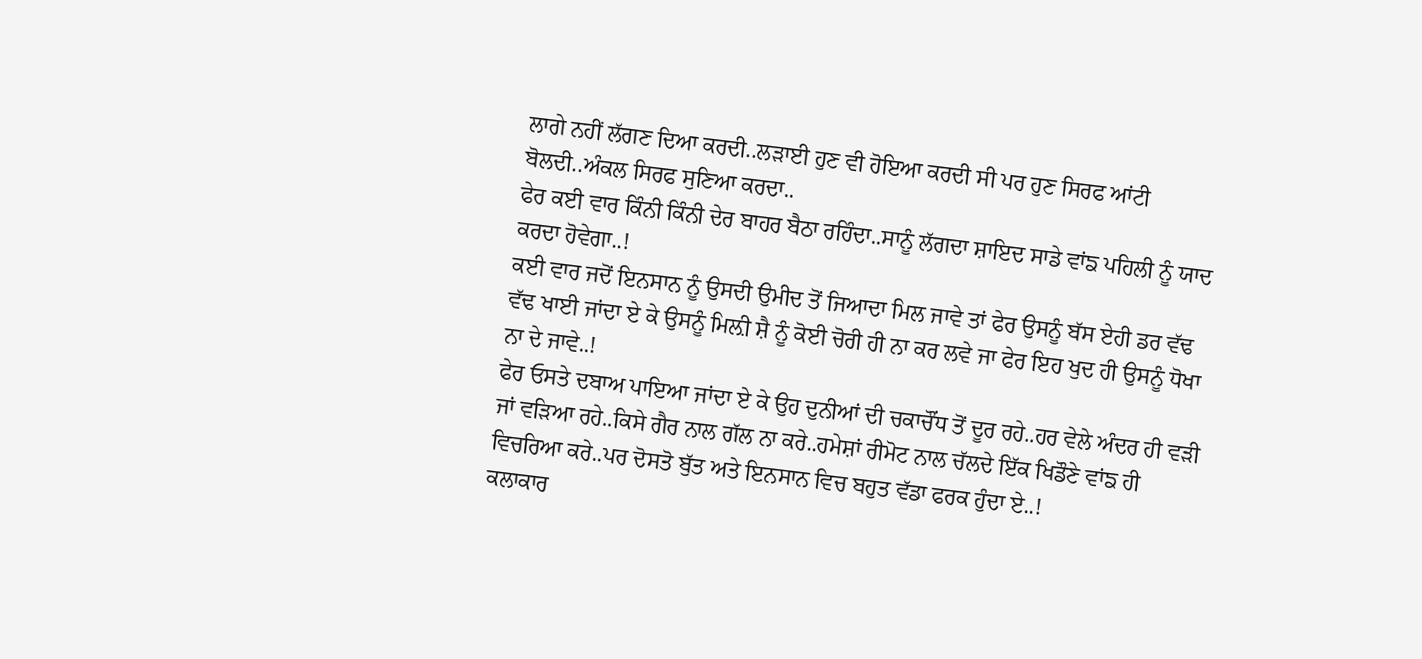ਲਾਗੇ ਨਹੀਂ ਲੱਗਣ ਦਿਆ ਕਰਦੀ..ਲੜਾਈ ਹੁਣ ਵੀ ਹੋਇਆ ਕਰਦੀ ਸੀ ਪਰ ਹੁਣ ਸਿਰਫ ਆਂਟੀ ਬੋਲਦੀ..ਅੰਕਲ ਸਿਰਫ ਸੁਣਿਆ ਕਰਦਾ..
ਫੇਰ ਕਈ ਵਾਰ ਕਿੰਨੀ ਕਿੰਨੀ ਦੇਰ ਬਾਹਰ ਬੈਠਾ ਰਹਿੰਦਾ..ਸਾਨੂੰ ਲੱਗਦਾ ਸ਼ਾਇਦ ਸਾਡੇ ਵਾਂਙ ਪਹਿਲੀ ਨੂੰ ਯਾਦ ਕਰਦਾ ਹੋਵੇਗਾ..!
ਕਈ ਵਾਰ ਜਦੋਂ ਇਨਸਾਨ ਨੂੰ ਉਸਦੀ ਉਮੀਦ ਤੋਂ ਜਿਆਦਾ ਮਿਲ ਜਾਵੇ ਤਾਂ ਫੇਰ ਉਸਨੂੰ ਬੱਸ ਏਹੀ ਡਰ ਵੱਢ ਵੱਢ ਖਾਈ ਜਾਂਦਾ ਏ ਕੇ ਉਸਨੂੰ ਮਿਲ਼ੀ ਸ਼ੈ ਨੂੰ ਕੋਈ ਚੋਰੀ ਹੀ ਨਾ ਕਰ ਲਵੇ ਜਾ ਫੇਰ ਇਹ ਖੁਦ ਹੀ ਉਸਨੂੰ ਧੋਖਾ ਨਾ ਦੇ ਜਾਵੇ..!
ਫੇਰ ਓਸਤੇ ਦਬਾਅ ਪਾਇਆ ਜਾਂਦਾ ਏ ਕੇ ਉਹ ਦੁਨੀਆਂ ਦੀ ਚਕਾਚੌਂਧ ਤੋਂ ਦੂਰ ਰਹੇ..ਹਰ ਵੇਲੇ ਅੰਦਰ ਹੀ ਵੜੀ ਜਾਂ ਵੜਿਆ ਰਹੇ..ਕਿਸੇ ਗੈਰ ਨਾਲ ਗੱਲ ਨਾ ਕਰੇ..ਹਮੇਸ਼ਾਂ ਰੀਮੋਟ ਨਾਲ ਚੱਲਦੇ ਇੱਕ ਖਿਡੌਣੇ ਵਾਂਙ ਹੀ ਵਿਚਰਿਆ ਕਰੇ..ਪਰ ਦੋਸਤੋ ਬੁੱਤ ਅਤੇ ਇਨਸਾਨ ਵਿਚ ਬਹੁਤ ਵੱਡਾ ਫਰਕ ਹੁੰਦਾ ਏ..!
ਕਲਾਕਾਰ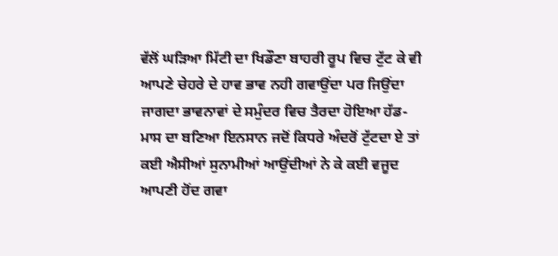ਵੱਲੋਂ ਘੜਿਆ ਮਿੱਟੀ ਦਾ ਖਿਡੌਣਾ ਬਾਹਰੀ ਰੂਪ ਵਿਚ ਟੁੱਟ ਕੇ ਵੀ ਆਪਣੇ ਚੇਹਰੇ ਦੇ ਹਾਵ ਭਾਵ ਨਹੀ ਗਵਾਉਂਦਾ ਪਰ ਜਿਉਂਦਾ ਜਾਗਦਾ ਭਾਵਨਾਵਾਂ ਦੇ ਸਮੁੰਦਰ ਵਿਚ ਤੈਰਦਾ ਹੋਇਆ ਹੱਡ-ਮਾਸ ਦਾ ਬਣਿਆ ਇਨਸਾਨ ਜਦੋਂ ਕਿਧਰੇ ਅੰਦਰੋਂ ਟੁੱਟਦਾ ਏ ਤਾਂ ਕਈ ਐਸੀਆਂ ਸੁਨਾਮੀਆਂ ਆਉਂਦੀਆਂ ਨੇ ਕੇ ਕਈ ਵਜੂਦ ਆਪਣੀ ਹੋਂਦ ਗਵਾ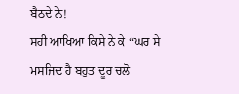ਬੈਠਦੇ ਨੇ!
ਸਹੀ ਆਖਿਆ ਕਿਸੇ ਨੇ ਕੇ “ਘਰ ਸੇ ਮਸਜਿਦ ਹੈ ਬਹੁਤ ਦੂਰ ਚਲੋ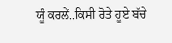ਯੂੰ ਕਰਲੇਂ..ਕਿਸੀ ਰੋਤੇ ਹੂਏ ਬੱਚੇ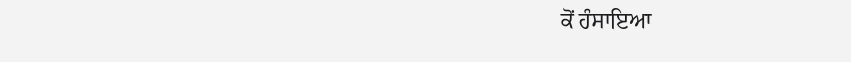ਕੋਂ ਹੰਸਾਇਆ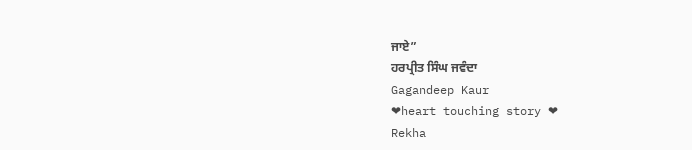ਜਾਏ”
ਹਰਪ੍ਰੀਤ ਸਿੰਘ ਜਵੰਦਾ
Gagandeep Kaur
❤heart touching story ❤
Rekha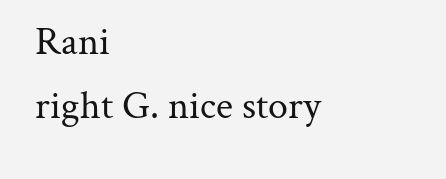Rani
right G. nice story